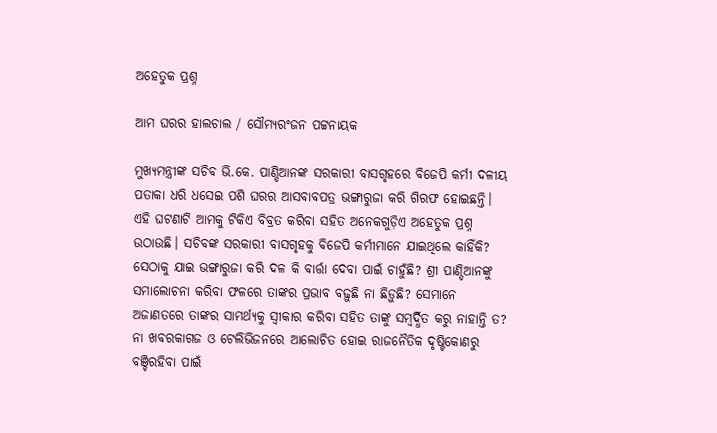ଅହେତୁକ ପ୍ରଶ୍ନ

ଆମ ଘରର ହାଲଚାଲ / ସୌମ୍ୟରଂଜନ ପଟ୍ଟନାୟକ

ମୁଖ୍ୟମନ୍ତ୍ରୀଙ୍କ ସଚିବ ଭି.କେ. ପାଣ୍ଡିଆନଙ୍କ ସରକାରୀ ବାସଗୃହରେ ବିଜେପି କର୍ମୀ ଦଳୀୟ ପତାକା ଧରି ଧସେଇ ପଶି ଘରର ଆସବାବପତ୍ର ଭଙ୍ଗାରୁଜା କରି ଗିରଫ ହୋଇଛନ୍ତି। ଏହି ଘଟଣାଟି ଆମକୁ ଟିକିଏ ବିବ୍ରତ କରିବା ସହିତ ଅନେକଗୁଡ଼ିଏ ଅହେତୁକ ପ୍ରଶ୍ନ ଉଠାଉଛି। ସଚିବଙ୍କ ସରକାରୀ ବାସଗୃହକୁ ବିଜେପି କର୍ମୀମାନେ ଯାଇଥିଲେ କାହିଁକି? ସେଠାକୁ ଯାଇ ଭଙ୍ଗାରୁଜା କରି ଦଳ କି ବାର୍ତ୍ତା ଦେବା ପାଇଁ ଚାହୁଁଛି? ଶ୍ରୀ ପାଣ୍ଡିଆନଙ୍କୁ ସମାଲୋଚନା କରିବା ଫଳରେ ତାଙ୍କର ପ୍ରଭାବ ବଢ଼ୁଛି ନା ଛିଡ଼ୁଛି? ସେମାନେ ଅଜାଣତରେ ତାଙ୍କର ସାମର୍ଥ୍ୟକୁ ସ୍ୱୀକାର କରିବା ସହିତ ତାଙ୍କୁ ସମ୍ବର୍ଦ୍ଧିତ କରୁ ନାହାନ୍ତି ତ? ନା ଖବରକାଗଜ ଓ ଟେଲିଭିଜନରେ ଆଲୋଚିତ ହୋଇ ରାଜନୈତିକ ଦୃଷ୍ଟିକୋଣରୁ ବଞ୍ଚିରହିବା ପାଇଁ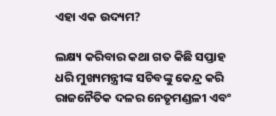ଏହା ଏକ ଉଦ୍ୟମ?

ଲକ୍ଷ୍ୟ କରିବାର କଥା ଗତ କିଛି ସପ୍ତାହ ଧରି ମୁଖ୍ୟମନ୍ତ୍ରୀଙ୍କ ସଚିବଙ୍କୁ କେନ୍ଦ୍ର କରି ରାଜନୈତିକ ଦଳର ନେତୃମଣ୍ଡଳୀ ଏବଂ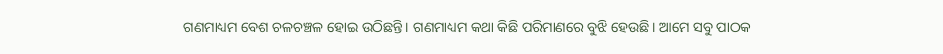ଗଣମାଧ୍ୟମ ବେଶ ଚଳଚଞ୍ଚଳ ହୋଇ ଉଠିଛନ୍ତି। ଗଣମାଧ୍ୟମ କଥା କିଛି ପରିମାଣରେ ବୁଝି ହେଉଛି। ଆମେ ସବୁ ପାଠକ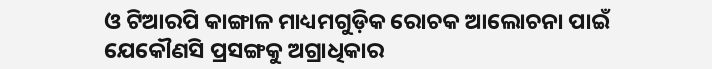ଓ ଟିଆରପି କାଙ୍ଗାଳ ମାଧ୍ୟମଗୁଡ଼ିକ ରୋଚକ ଆଲୋଚନା ପାଇଁ ଯେକୌଣସି ପ୍ରସଙ୍ଗକୁ ଅଗ୍ରାଧିକାର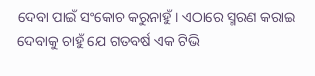ଦେବା ପାଇଁ ସଂକୋଚ କରୁନାହୁଁ। ଏଠାରେ ସ୍ମରଣ କରାଇ ଦେବାକୁ ଚାହୁଁ ଯେ ଗତବର୍ଷ ଏକ ଟିଭି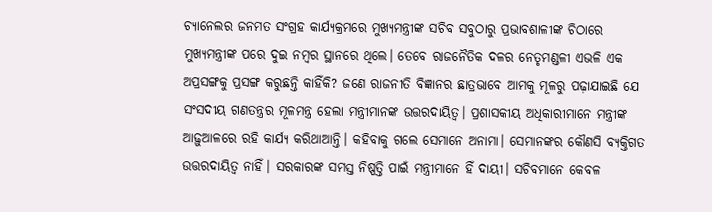ଚ୍ୟାନେଲର ଜନମତ ସଂଗ୍ରହ କାର୍ଯ୍ୟକ୍ରମରେ ମୁଖ୍ୟମନ୍ତ୍ରୀଙ୍କ ସଚିବ ସବୁଠାରୁ ପ୍ରଭାବଶାଳୀଙ୍କ ଚିଠାରେ ମୁଖ୍ୟମନ୍ତ୍ରୀଙ୍କ ପରେ ଦୁଇ ନମ୍ବର ସ୍ଥାନରେ ଥିଲେ। ତେବେ ରାଜନୈତିକ ଦଳର ନେତୃମଣ୍ଡଳୀ ଏଭଳି ଏକ ଅପ୍ରସଙ୍ଗକୁ ପ୍ରସଙ୍ଗ କରୁଛନ୍ତି କାହିଁକି? ଜଣେ ରାଜନୀତି ବିଜ୍ଞାନର ଛାତ୍ରଭାବେ ଆମକୁ ମୂଳରୁ ପଢ଼ାଯାଇଛି ଯେ ସଂସଦୀୟ ଗଣତନ୍ତ୍ରର ମୂଳମନ୍ତ୍ର ହେଲା ମନ୍ତ୍ରୀମାନଙ୍କ ଉତ୍ତରଦାୟିତ୍ଵ। ପ୍ରଶାସକୀୟ ଅଧିକାରୀମାନେ ମନ୍ତ୍ରୀଙ୍କ ଆଢ଼ୁଆଳରେ ରହି କାର୍ଯ୍ୟ କରିଥାଆନ୍ତି। କହିବାକୁ ଗଲେ ସେମାନେ ଅନାମା। ସେମାନଙ୍କର କୌଣସି ବ୍ୟକ୍ତିଗତ ଉତ୍ତରଦାୟିତ୍ଵ ନାହିଁ। ସରକାରଙ୍କ ସମସ୍ତ ନିଷ୍ପତ୍ତି ପାଇଁ ମନ୍ତ୍ରୀମାନେ ହିଁ ଦାୟୀ। ସଚିବମାନେ କେବଳ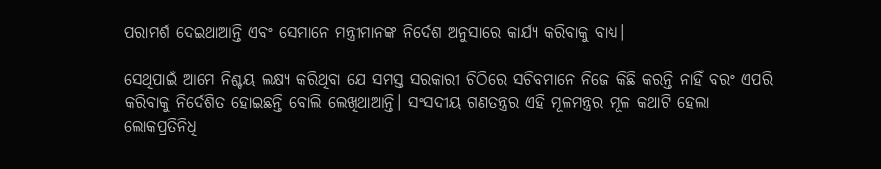ପରାମର୍ଶ ଦେଇଥାଆନ୍ତି ଏବଂ ସେମାନେ ମନ୍ତ୍ରୀମାନଙ୍କ ନିର୍ଦେଶ ଅନୁସାରେ କାର୍ଯ୍ୟ କରିବାକୁ ବାଧ୍ୟ।

ସେଥିପାଇଁ ଆମେ ନିଶ୍ଚୟ ଲକ୍ଷ୍ୟ କରିଥିବା ଯେ ସମସ୍ତ ସରକାରୀ ଚିଠିରେ ସଚିବମାନେ ନିଜେ କିଛି କରନ୍ତି ନାହିଁ ବରଂ ଏପରି କରିବାକୁ ନିର୍ଦେଶିତ ହୋଇଛନ୍ତି ବୋଲି ଲେଖିଥାଆନ୍ତି। ସଂସଦୀୟ ଗଣତନ୍ତ୍ରର ଏହି ମୂଳମନ୍ତ୍ରର ମୂଳ କଥାଟି ହେଲା ଲୋକପ୍ରତିନିଧି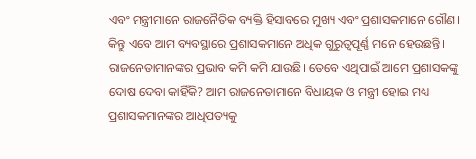ଏବଂ ମନ୍ତ୍ରୀମାନେ ରାଜନୈତିକ ବ୍ୟକ୍ତି ହିସାବରେ ମୁଖ୍ୟ ଏବଂ ପ୍ରଶାସକମାନେ ଗୌଣ। କିନ୍ତୁ ଏବେ ଆମ ବ୍ୟବସ୍ଥାରେ ପ୍ରଶାସକମାନେ ଅଧିକ ଗୁରୁତ୍ଵପୂର୍ଣ୍ଣ ମନେ ହେଉଛନ୍ତି। ରାଜନେତାମାନଙ୍କର ପ୍ରଭାବ କମି କମି ଯାଉଛି। ତେବେ ଏଥିପାଇଁ ଆମେ ପ୍ରଶାସକଙ୍କୁ ଦୋଷ ଦେବା କାହିଁକି? ଆମ ରାଜନେତାମାନେ ବିଧାୟକ ଓ ମନ୍ତ୍ରୀ ହୋଇ ମଧ୍ୟ ପ୍ରଶାସକମାନଙ୍କର ଆଧିପତ୍ୟକୁ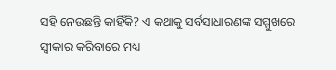ସହି ନେଉଛନ୍ତି କାହିଁକି? ଏ କଥାକୁ ସର୍ବସାଧାରଣଙ୍କ ସମ୍ମୁଖରେ ସ୍ୱୀକାର କରିବାରେ ମଧ୍ୟ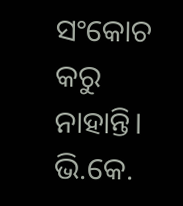ସଂକୋଚ କରୁ ନାହାନ୍ତି। ଭି.କେ.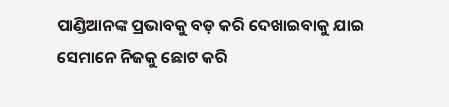ପାଣ୍ଡିଆନଙ୍କ ପ୍ରଭାବକୁ ବଡ଼ କରି ଦେଖାଇବାକୁ ଯାଇ ସେମାନେ ନିଜକୁ ଛୋଟ କରି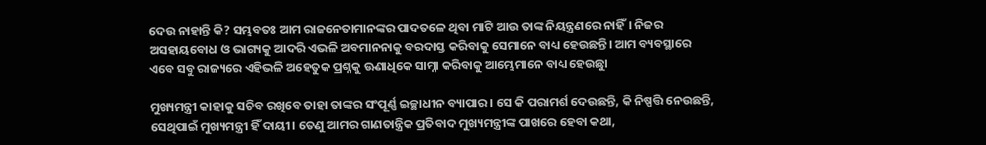ଦେଉ ନାହାନ୍ତି କି? ସମ୍ଭବତଃ ଆମ ରାଜନେତାମାନଙ୍କର ପାଦତଳେ ଥିବା ମାଟି ଆଉ ତାଙ୍କ ନିୟନ୍ତ୍ରଣରେ ନାହିଁ। ନିଜର ଅସହାୟବୋଧ ଓ ଭାଗ୍ୟକୁ ଆଦରି ଏଭଳି ଅବମାନନାକୁ ବରଦାସ୍ତ କରିବାକୁ ସେମାନେ ବାଧ୍ୟ ହେଉଛନ୍ତି। ଆମ ବ୍ୟବସ୍ଥାରେ ଏବେ ସବୁ ରାଜ୍ୟରେ ଏହିଭଳି ଅହେତୁକ ପ୍ରଶ୍ନକୁ ଊଣାଧିକେ ସାମ୍ନା କରିବାକୁ ଆମ୍ଭେମାନେ ବାଧ୍ୟ ହେଉଛୁା

ମୁଖ୍ୟମନ୍ତ୍ରୀ କାହାକୁ ସଚିବ ରଖିବେ ତାହା ତାଙ୍କର ସଂପୂର୍ଣ୍ଣ ଇଚ୍ଛାଧୀନ ବ୍ୟାପାର। ସେ କି ପରାମର୍ଶ ଦେଉଛନ୍ତି, କି ନିଷ୍ପତ୍ତି ନେଉଛନ୍ତି, ସେଥିପାଇଁ ମୁଖ୍ୟମନ୍ତ୍ରୀ ହିଁ ଦାୟୀ। ତେଣୁ ଆମର ଗାଣତାନ୍ତ୍ରିକ ପ୍ରତିବାଦ ମୁଖ୍ୟମନ୍ତ୍ରୀଙ୍କ ପାଖରେ ହେବା କଥା,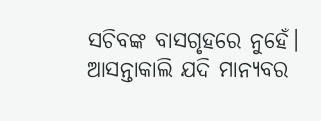ସଚିବଙ୍କ ବାସଗୃହରେ ନୁହେଁ। ଆସନ୍ତାକାଲି ଯଦି ମାନ୍ୟବର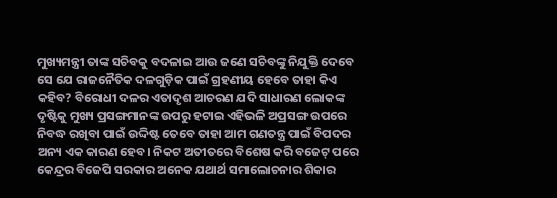ମୁଖ୍ୟମନ୍ତ୍ରୀ ତାଙ୍କ ସଚିବକୁ ବଦଳାଇ ଆଉ ଜଣେ ସଚିବଙ୍କୁ ନିଯୁକ୍ତି ଦେବେ ସେ ଯେ ରାଜନୈତିକ ଦଳଗୁଡ଼ିକ ପାଇଁ ଗ୍ରହଣୀୟ ହେବେ ତାହା କିଏ କହିବ? ବିରୋଧୀ ଦଳର ଏତାଦୃଶ ଆଚରଣ ଯଦି ସାଧାରଣ ଲୋକଙ୍କ ଦୃଷ୍ଟିକୁ ମୁଖ୍ୟ ପ୍ରସଙ୍ଗମାନଙ୍କ ଉପରୁ ହଟାଇ ଏହିଭଳି ଅପ୍ରସଙ୍ଗ ଉପରେ ନିବଦ୍ଧ ରଖିବା ପାଇଁ ଉଦ୍ଦିଷ୍ଟ ତେବେ ତାହା ଆମ ଗଣତନ୍ତ୍ର ପାଇଁ ବିପଦର ଅନ୍ୟ ଏକ କାରଣ ହେବ। ନିକଟ ଅତୀତରେ ବିଶେଷ କରି ବଜେଟ୍‌ ପରେ କେନ୍ଦ୍ରର ବିଜେପି ସରକାର ଅନେକ ଯଥାର୍ଥ ସମାଲୋଚନାର ଶିକାର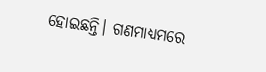ହୋଇଛନ୍ତି। ଗଣମାଧ୍ୟମରେ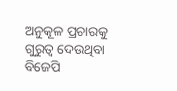ଅନୁକୂଳ ପ୍ରଚାରକୁ ଗୁରୁତ୍ଵ ଦେଉଥିବା ବିଜେପି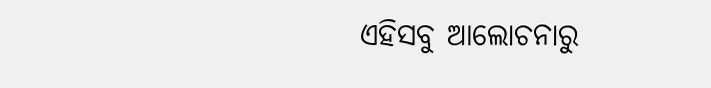ଏହିସବୁ ଆଲୋଚନାରୁ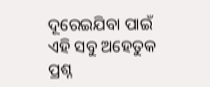ଦୂରେଇଯିବା ପାଇଁ ଏହି ସବୁ ଅହେତୁକ ପ୍ରଶ୍ନ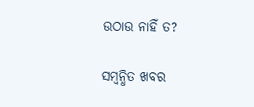ଉଠାଉ ନାହିଁ ତ?

ସମ୍ବନ୍ଧିତ ଖବର